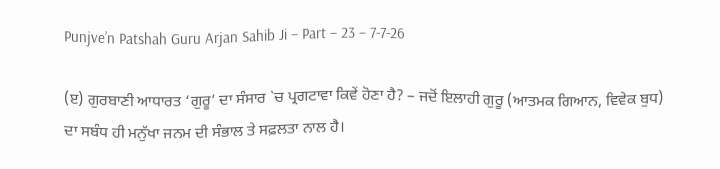Punjve’n Patshah Guru Arjan Sahib Ji – Part – 23 – 7-7-26

(ੲ) ਗੁਰਬਾਣੀ ਆਧਾਰਤ ‘ਗੁਰੂ’ ਦਾ ਸੰਸਾਰ `ਚ ਪ੍ਰਗਟਾਵਾ ਕਿਵੇਂ ਹੋਣਾ ਹੈ? – ਜਦੋਂ ਇਲਾਹੀ ਗੁਰੂ (ਆਤਮਕ ਗਿਆਨ, ਵਿਵੇਕ ਬੁਧ) ਦਾ ਸਬੰਧ ਹੀ ਮਨੁੱਖਾ ਜਨਮ ਦੀ ਸੰਭਾਲ ਤੇ ਸਫ਼ਲਤਾ ਨਾਲ ਹੈ।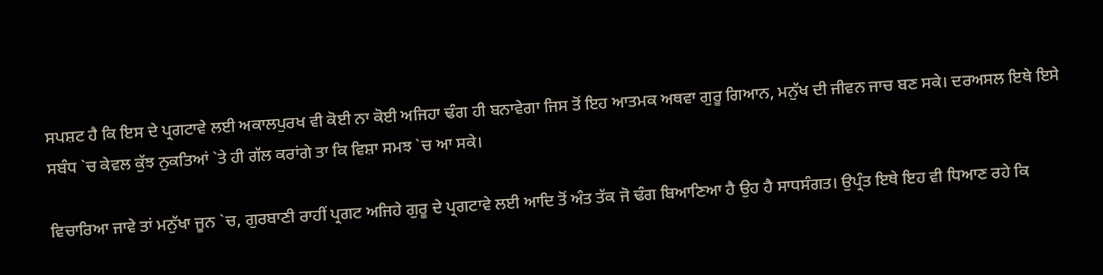ਸਪਸ਼ਟ ਹੈ ਕਿ ਇਸ ਦੇ ਪ੍ਰਗਟਾਵੇ ਲਈ ਅਕਾਲਪੁਰਖ ਵੀ ਕੋਈ ਨਾ ਕੋਈ ਅਜਿਹਾ ਢੰਗ ਹੀ ਬਨਾਵੇਗਾ ਜਿਸ ਤੋਂ ਇਹ ਆਤਮਕ ਅਥਵਾ ਗੁਰੂ ਗਿਆਨ, ਮਨੁੱਖ ਦੀ ਜੀਵਨ ਜਾਚ ਬਣ ਸਕੇ। ਦਰਅਸਲ ਇਥੇ ਇਸੇ ਸਬੰਧ `ਚ ਕੇਵਲ ਕੁੱਝ ਨੁਕਤਿਆਂ `ਤੇ ਹੀ ਗੱਲ ਕਰਾਂਗੇ ਤਾ ਕਿ ਵਿਸ਼ਾ ਸਮਝ `ਚ ਆ ਸਕੇ।

ਵਿਚਾਰਿਆ ਜਾਵੇ ਤਾਂ ਮਨੁੱਖਾ ਜੂਨ `ਚ, ਗੁਰਬਾਣੀ ਰਾਹੀਂ ਪ੍ਰਗਟ ਅਜਿਹੇ ਗੁਰੂ ਦੇ ਪ੍ਰਗਟਾਵੇ ਲਈ ਆਦਿ ਤੋਂ ਅੰਤ ਤੱਕ ਜੋ ਢੰਗ ਬਿਆਣਿਆ ਹੈ ਉਹ ਹੈ ਸਾਧਸੰਗਤ। ਉਪ੍ਰੰਤ ਇਥੇ ਇਹ ਵੀ ਧਿਆਣ ਰਹੇ ਕਿ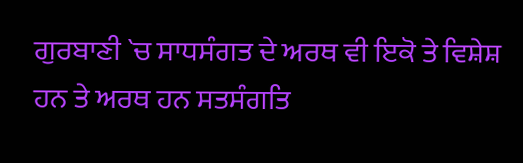ਗੁਰਬਾਣੀ `ਚ ਸਾਧਸੰਗਤ ਦੇ ਅਰਥ ਵੀ ਇਕੋ ਤੇ ਵਿਸ਼ੇਸ਼ ਹਨ ਤੇ ਅਰਥ ਹਨ ਸਤਸੰਗਤਿ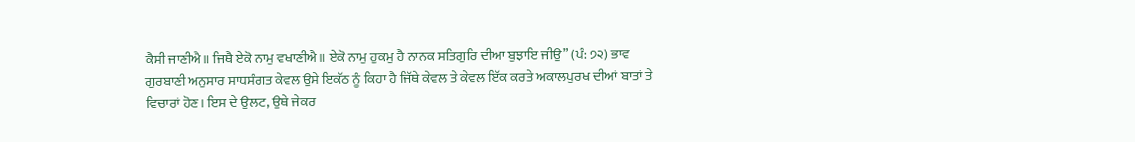ਕੈਸੀ ਜਾਣੀਐ॥ ਜਿਥੈ ਏਕੋ ਨਾਮੁ ਵਖਾਣੀਐ॥ ਏਕੋ ਨਾਮੁ ਹੁਕਮੁ ਹੈ ਨਾਨਕ ਸਤਿਗੁਰਿ ਦੀਆ ਬੁਝਾਇ ਜੀਉ” (ਪੰ: ੭੨) ਭਾਵ ਗੁਰਬਾਣੀ ਅਨੁਸਾਰ ਸਾਧਸੰਗਤ ਕੇਵਲ ਉਸੇ ਇਕੱਠ ਨੂੰ ਕਿਹਾ ਹੈ ਜਿੱਥੇ ਕੇਵਲ ਤੇ ਕੇਵਲ ਇੱਕ ਕਰਤੇ ਅਕਾਲਪੁਰਖ ਦੀਆਂ ਬਾਤਾਂ ਤੇ ਵਿਚਾਰਾਂ ਹੋਣ। ਇਸ ਦੇ ਉਲਟ, ਉਥੇ ਜੇਕਰ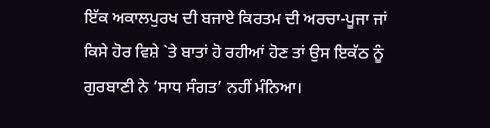ਇੱਕ ਅਕਾਲਪੁਰਖ ਦੀ ਬਜਾਏ ਕਿਰਤਮ ਦੀ ਅਰਚਾ-ਪੂਜਾ ਜਾਂ ਕਿਸੇ ਹੋਰ ਵਿਸ਼ੇ `ਤੇ ਬਾਤਾਂ ਹੋ ਰਹੀਆਂ ਹੋਣ ਤਾਂ ਉਸ ਇਕੱਠ ਨੂੰ ਗੁਰਬਾਣੀ ਨੇ ‘ਸਾਧ ਸੰਗਤ’ ਨਹੀਂ ਮੰਨਿਆ।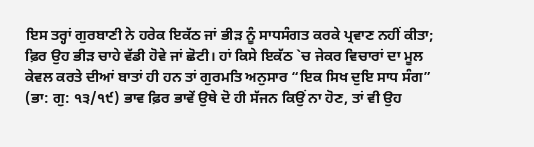ਇਸ ਤਰ੍ਹਾਂ ਗੁਰਬਾਣੀ ਨੇ ਹਰੇਕ ਇਕੱਠ ਜਾਂ ਭੀੜ ਨੂੰ ਸਾਧਸੰਗਤ ਕਰਕੇ ਪ੍ਰਵਾਣ ਨਹੀਂ ਕੀਤਾ; ਫ਼ਿਰ ਉਹ ਭੀੜ ਚਾਹੇ ਵੱਡੀ ਹੋਵੇ ਜਾਂ ਛੋਟੀ। ਹਾਂ ਕਿਸੇ ਇਕੱਠ `ਚ ਜੇਕਰ ਵਿਚਾਰਾਂ ਦਾ ਮੂਲ ਕੇਵਲ ਕਰਤੇ ਦੀਆਂ ਬਾਤਾਂ ਹੀ ਹਨ ਤਾਂ ਗੁਰਮਤਿ ਅਨੁਸਾਰ “ਇਕ ਸਿਖ ਦੁਇ ਸਾਧ ਸੰਗ” (ਭਾ: ਗੁ: ੧੩/੧੯) ਭਾਵ ਫ਼ਿਰ ਭਾਵੇਂ ਉਥੇ ਦੋ ਹੀ ਸੱਜਨ ਕਿਉਂ ਨਾ ਹੋਣ, ਤਾਂ ਵੀ ਉਹ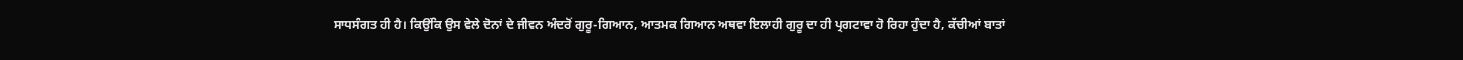ਸਾਧਸੰਗਤ ਹੀ ਹੈ। ਕਿਉਂਕਿ ਉਸ ਵੇਲੇ ਦੋਨਾਂ ਦੇ ਜੀਵਨ ਅੰਦਰੋਂ ਗੁਰੂ-ਗਿਆਨ, ਆਤਮਕ ਗਿਆਨ ਅਥਵਾ ਇਲਾਹੀ ਗੁਰੂ ਦਾ ਹੀ ਪ੍ਰਗਟਾਵਾ ਹੋ ਰਿਹਾ ਹੁੰਦਾ ਹੈ, ਕੱਚੀਆਂ ਬਾਤਾਂ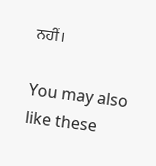ਨਹੀਂ।

You may also like these